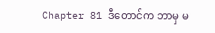Chapter 81 ဒီတောင်က ဘာမှ မ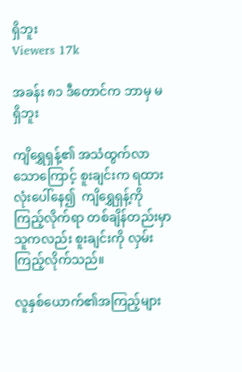ရှိဘူး
Viewers 17k

အခန်း ၈၁ ဒီတောင်က ဘာမှ မရှိဘူး

ကျိရွှေရှန့်၏ အသံထွက်လာသောကြောင့် စူးချင်းက ရထားလုံးပေါ်နေ၍  ကျိရွှေရှန့်ကို ကြည့်လိုက်ရာ တစ်ချိန်တည်းမှာ သူကလည်း စူးချင်းကို လှမ်းကြည့်လိုက်သည်။

လူနှစ်ယောက်၏အကြည့်များ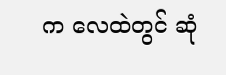က လေထဲတွင် ဆုံ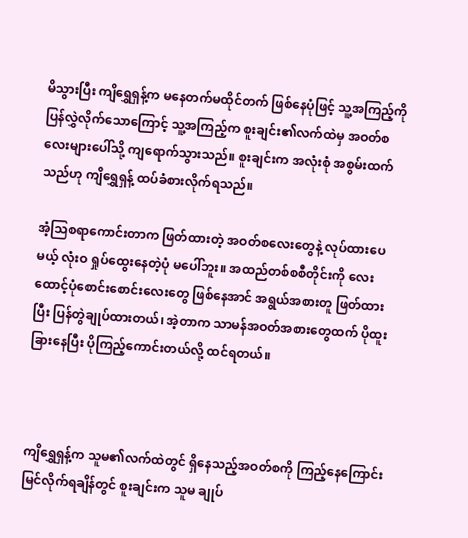မိသွားပြီး ကျိရွှေရှန့်က မနေတက်မထိုင်တက် ဖြစ်နေပုံဖြင့် သူ့အကြည့်ကို ပြန်လွှဲလိုက်သောကြောင့် သူ့အကြည့်က စူးချင်း၏လက်ထဲမှ အဝတ်စလေးများပေါ်သို့ ကျရောက်သွားသည်။ စူးချင်းက အလုံးစုံ အစွမ်းထက်သည်ဟု ကျိရွှေရှန့် ထပ်ခံစားလိုက်ရသည်။

အံ့သြစရာကောင်းတာက ဖြတ်ထားတဲ့ အဝတ်စလေးတွေနဲ့ လုပ်ထားပေမယ့် လုံးဝ ရှုပ်ထွေးနေတဲ့ပုံ မပေါ်ဘူး။ အထည်တစ်စစီတိုင်းကို လေးထောင့်ပုံစောင်းစောင်းလေးတွေ ဖြစ်နေအာင် အရွယ်အစားတူ ဖြတ်ထားပြီး ပြန်တွဲချုပ်ထားတယ်၊ အဲ့တာက သာမန်အဝတ်အစားတွေထက် ပိုထူးခြားနေပြီး ပိုကြည့်ကောင်းတယ်လို့ ထင်ရတယ်။



ကျိရွှေရှန့်က သူမ၏လက်ထဲတွင် ရှိနေသည့်အဝတ်စကို ကြည့်နေကြောင်း မြင်လိုက်ရချိန်တွင် စူးချင်းက သူမ ချုပ်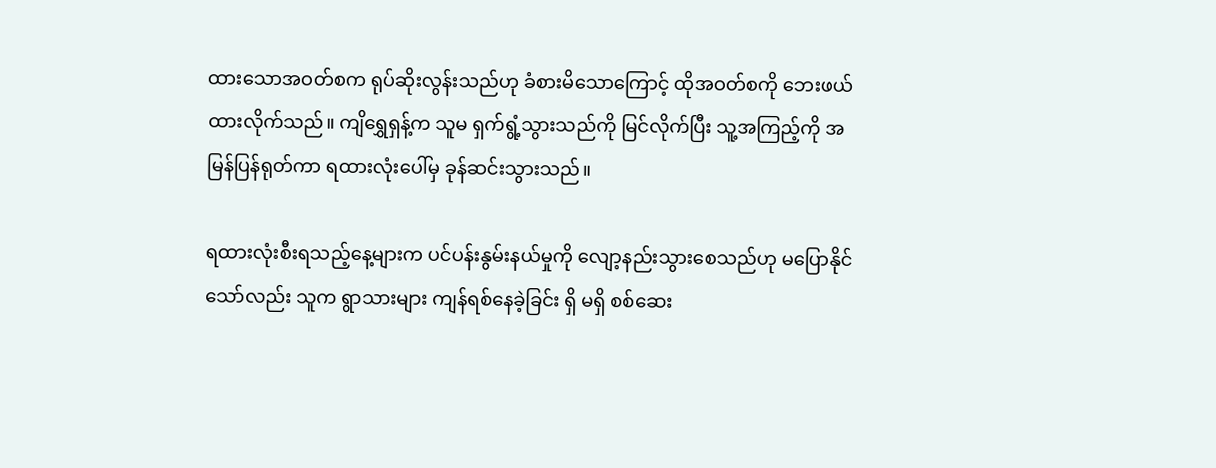ထားသောအဝတ်စက ရုပ်ဆိုးလွန်းသည်ဟု ခံစားမိသောကြောင့် ထိုအဝတ်စကို ဘေးဖယ်ထားလိုက်သည်။ ကျိရွှေရှန့်က သူမ ရှက်ရွံ့သွားသည်ကို မြင်လိုက်ပြီး သူ့အကြည့်ကို အမြန်ပြန်ရုတ်ကာ ရထားလုံးပေါ်မှ ခုန်ဆင်းသွားသည်။

ရထားလုံးစီးရသည့်နေ့များက ပင်ပန်းနွမ်းနယ်မှုကို လျော့နည်းသွားစေသည်ဟု မပြောနိုင်သော်လည်း သူက ရွာသားများ ကျန်ရစ်နေခဲ့ခြင်း ရှိ မရှိ စစ်ဆေး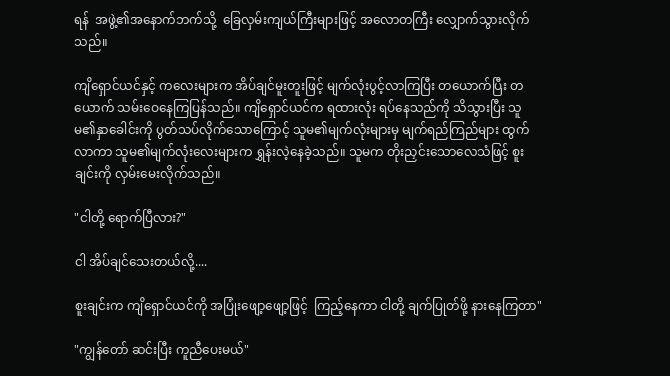ရန်  အဖွဲ့၏အနောက်ဘက်သို့  ခြေလှမ်းကျယ်ကြီးများဖြင့် အလောတကြီး လျှောက်သွားလိုက်သည်။

ကျိရှောင်ယင်နှင့် ကလေးများက အိပ်ချင်မူးတူးဖြင့် မျက်လုံးပွင့်လာကြပြီး တယောက်ပြီး တယောက် သမ်းဝေနေကြပြန်သည်။ ကျိရှောင်ယင်က ရထားလုံး ရပ်နေသည်ကို သိသွားပြီး သူမ၏နှာခေါင်းကို ပွတ်သပ်လိုက်သောကြောင့် သူမ၏မျက်လုံးများမှ မျက်ရည်ကြည်များ ထွက်လာကာ သူမ၏မျက်လုံးလေးများက ရွှန်းလဲ့နေခဲ့သည်။ သူမက တိုးညှင်းသောလေသံဖြင့် စူးချင်းကို လှမ်းမေးလိုက်သည်။

"ငါတို့ ရောက်ပြီလား?"

ငါ အိပ်ချင်သေးတယ်လို့....

စူးချင်းက ကျိရှောင်ယင်ကို အပြုံးဖျော့ဖျော့ဖြင့်  ကြည့်နေကာ ငါတို့ ချက်ပြုတ်ဖို့ နားနေကြတာ"

"ကျွန်တော် ဆင်းပြီး ကူညီပေးမယ်"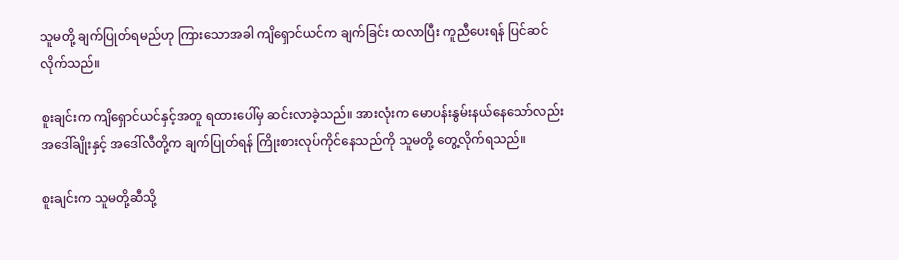သူမတို့ ချက်ပြုတ်ရမည်ဟု ကြားသောအခါ ကျိရှောင်ယင်က ချက်ခြင်း ထလာပြီး ကူညီပေးရန် ပြင်ဆင်လိုက်သည်။

စူးချင်းက ကျိရှောင်ယင်နှင့်အတူ ရထားပေါ်မှ ဆင်းလာခဲ့သည်။ အားလုံးက မောပန်းနွမ်းနယ်နေသော်လည်း အဒေါ်ချိုးနှင့် အဒေါ်လီတို့က ချက်ပြုတ်ရန် ကြိုးစားလုပ်ကိုင်နေသည်ကို သူမတို့ တွေ့လိုက်ရသည်။

စူးချင်းက သူမတို့ဆီသို့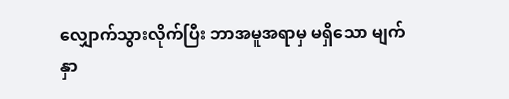လျှောက်သွားလိုက်ပြီး ဘာအမူအရာမှ မရှိသော မျက်နှာ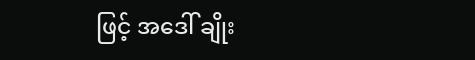ဖြင့် အဒေါ် ချိုး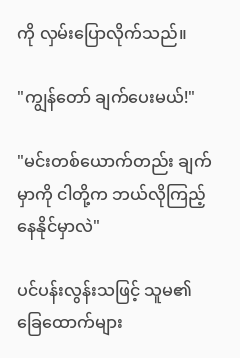ကို လှမ်းပြောလိုက်သည်။

"ကျွန်တော် ချက်ပေးမယ်!"

"မင်းတစ်ယောက်တည်း ချက်မှာကို ငါတို့က ဘယ်လိုကြည့်နေနိုင်မှာလဲ"

ပင်ပန်းလွန်းသဖြင့် သူမ၏ ခြေထောက်များ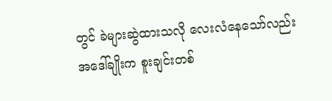တွင် ခဲများဆွဲထားသလို လေးလံနေသော်လည်း အဒေါ်ချိုးက စူးချင်းတစ်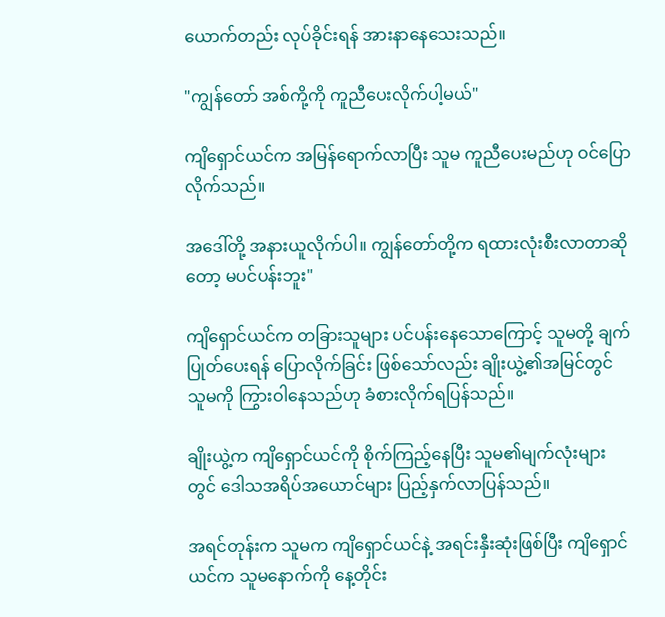ယောက်တည်း လုပ်ခိုင်းရန် အားနာနေသေးသည်။

"ကျွန်တော် အစ်ကို့ကို ကူညီပေးလိုက်ပါ့မယ်"

ကျိရှောင်ယင်က အမြန်ရောက်လာပြီး သူမ ကူညီပေးမည်ဟု ဝင်ပြောလိုက်သည်။

အဒေါ်တို့ အနားယူလိုက်ပါ။ ကျွန်တော်တို့က ရထားလုံးစီးလာတာဆိုတော့ မပင်ပန်းဘူး"

ကျိရှောင်ယင်က တခြားသူများ ပင်ပန်းနေသောကြောင့် သူမတို့ ချက်ပြုတ်ပေးရန် ပြောလိုက်ခြင်း ဖြစ်သော်လည်း ချိုးယွဲ့၏အမြင်တွင် သူမကို ကြွားဝါနေသည်ဟု ခံစားလိုက်ရပြန်သည်။

ချိုးယွဲ့က ကျိရှောင်ယင်ကို စိုက်ကြည့်နေပြီး သူမ၏မျက်လုံးများတွင် ဒေါသအရိပ်အယောင်များ ပြည့်နှက်လာပြန်သည်။

အရင်တုန်းက သူမက ကျိရှောင်ယင်နဲ့ အရင်းနှီးဆုံးဖြစ်ပြီး ကျိရှောင်ယင်က သူမနောက်ကို နေ့တိုင်း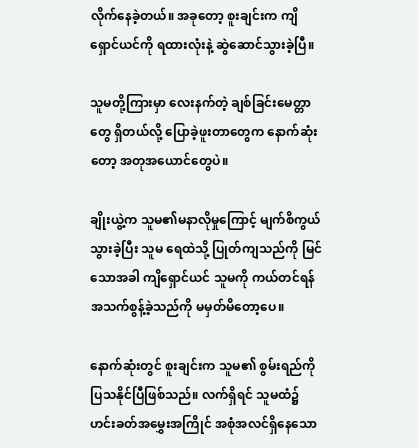လိုက်နေခဲ့တယ်။ အခုတော့ စူးချင်းက ကျိရှောင်ယင်ကို ရထားလုံးနဲ့ ဆွဲဆောင်သွားခဲ့ပြီ။

သူမတို့ကြားမှာ လေးနက်တဲ့ ချစ်ခြင်းမေတ္တာတွေ ရှိတယ်လို့ ပြောခဲ့ဖူးတာတွေက နောက်ဆုံးတော့ အတုအယောင်တွေပဲ။

ချိုးယွဲ့က သူမ၏မနာလိုမှုကြောင့် မျက်စိကွယ်သွားခဲ့ပြီး သူမ ရေထဲသို့ ပြုတ်ကျသည်ကို မြင်သောအခါ ကျိရှောင်ယင် သူမကို ကယ်တင်ရန် အသက်စွန့်ခဲ့သည်ကို မမှတ်မိတော့ပေ။

နောက်ဆုံးတွင် စူးချင်းက သူမ၏ စွမ်းရည်ကို ပြသနိုင်ပြီဖြစ်သည်။ လက်ရှိရင် သူမထံ၌ ဟင်းခတ်အမွှေးအကြိုင် အစုံအလင်ရှိနေသော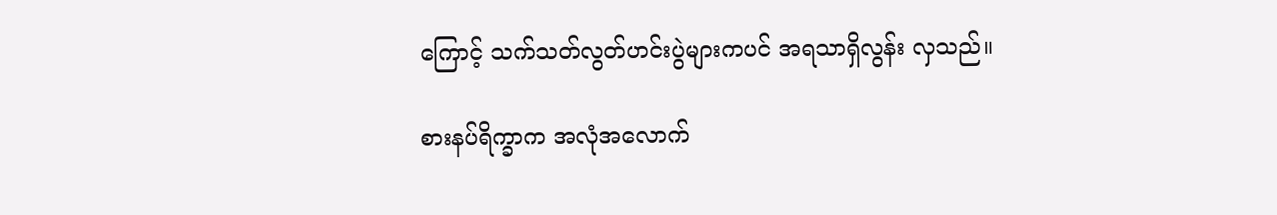ကြောင့် သက်သတ်လွတ်ဟင်းပွဲများကပင် အရသာရှိလွန်း လှသည်။

စားနပ်ရိက္ခာက အလုံအလောက်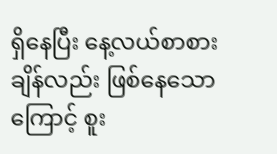ရှိနေပြီး နေ့လယ်စာစားချိန်လည်း ဖြစ်နေသောကြောင့် စူး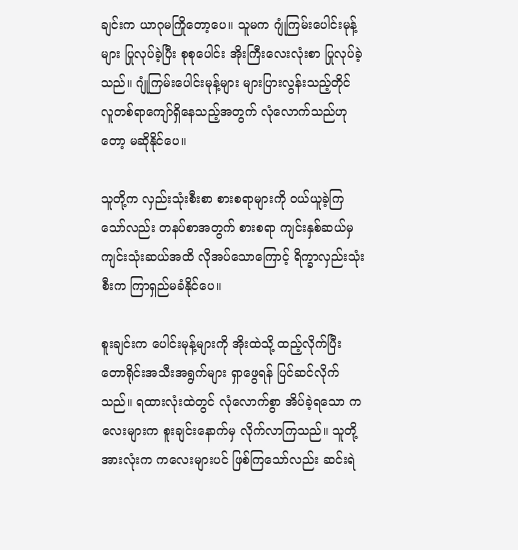ချင်းက ယာဂုမကြိုတော့ပေ။ သူမက ဂျုံကြမ်းပေါင်းမုန့်များ ပြုလုပ်ခဲ့ပြီး စုစုပေါင်း အိုးကြီးလေးလုံးစာ ပြုလုပ်ခဲ့သည်။ ဂျုံကြမ်းပေါင်းမုန့်များ များပြားလွန်းသည့်တိုင်  လူတစ်ရာကျော်ရှိနေသည့်အတွက် လုံလောက်သည်ဟုတော့ မဆိုနိုင်ပေ။

သူတို့က လှည်းသုံးစီးစာ စားစရာများကို ဝယ်ယူခဲ့ကြသော်လည်း တနပ်စာအတွက် စားစရာ ကျင်းနှစ်ဆယ်မှ ကျင်းသုံးဆယ်အထိ လိုအပ်သောကြောင့် ရိက္ခာလှည်းသုံးစီးက ကြာရှည်မခံနိုင်ပေ။

စူးချင်းက ပေါင်းမုန့်များကို အိုးထဲသို့ ထည့်လိုက်ပြီး တောရိုင်းအသီးအရွက်များ ရှာဖွေရန် ပြင်ဆင်လိုက်သည်။ ရထားလုံးထဲတွင် လုံလောက်စွာ အိပ်ခဲ့ရသော ကလေးများက စူးချင်းနောက်မှ လိုက်လာကြသည်။ သူတို့အားလုံးက ကလေးများပင် ဖြစ်ကြသော်လည်း ဆင်းရဲ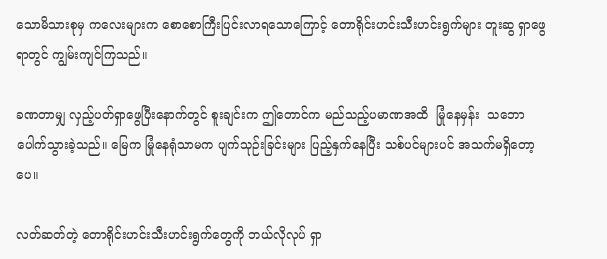သောမိသားစုမှ ကလေးများက စောစောကြီးပြင်းလာရသောကြောင့် တောရိုင်းဟင်းသီးဟင်းရွက်များ တူးဆွ ရှာဖွေရာတွင် ကျွမ်းကျင်ကြသည်။

ခဏတာမျှ လှည့်ပတ်ရှာဖွေပြီးနောက်တွင် စူးချင်းက ဤတောင်က မည်သည့်ပမာဏအထိ  မြုံနေမှန်း  သဘောပေါက်သွားခဲ့သည်။ မြေက မြုံနေရုံသာမက ပျက်သုဉ်းခြင်းများ ပြည့်နှက်နေပြီး သစ်ပင်များပင် အသက်မရှိတော့ပေ။

လတ်ဆတ်တဲ့ တောရိုင်းဟင်းသီးဟင်းရွက်တွေကို ဘယ်လိုလုပ် ရှာ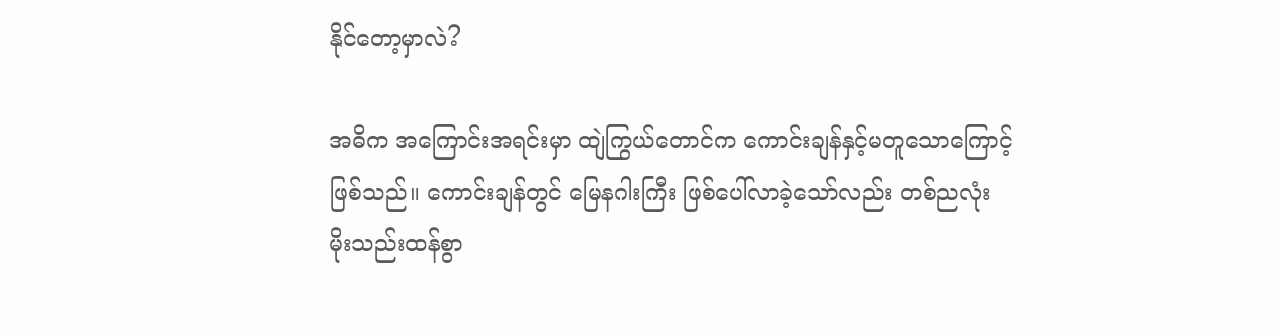နိုင်တော့မှာလဲ?

အဓိက အကြောင်းအရင်းမှာ ထျဲကြွယ်တောင်က ကောင်းချန်နှင့်မတူသောကြောင့် ဖြစ်သည်။ ကောင်းချန်တွင် မြေနဂါးကြီး ဖြစ်ပေါ်လာခဲ့သော်လည်း တစ်ညလုံး မိုးသည်းထန်စွာ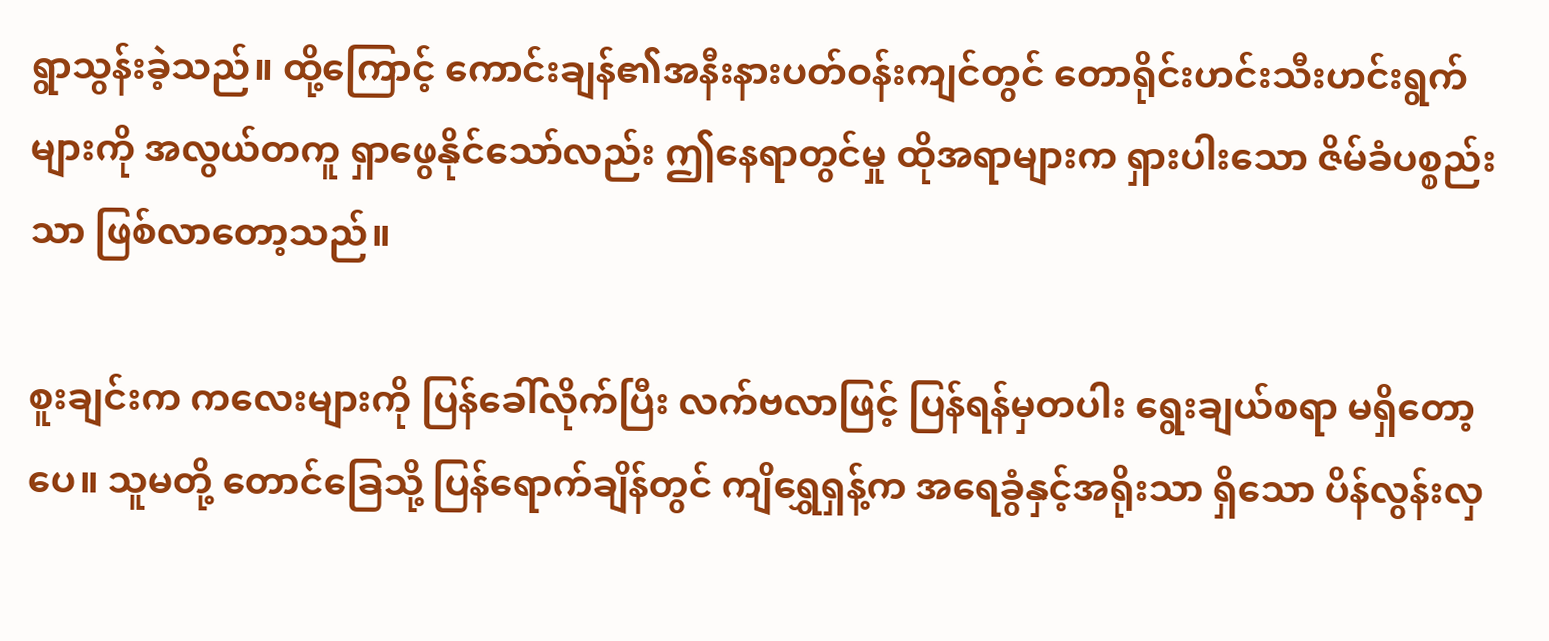ရွာသွန်းခဲ့သည်။ ထို့ကြောင့် ကောင်းချန်၏အနီးနားပတ်ဝန်းကျင်တွင် တောရိုင်းဟင်းသီးဟင်းရွက်များကို အလွယ်တကူ ရှာဖွေနိုင်သော်လည်း ဤနေရာတွင်မှု ထိုအရာများက ရှားပါးသော ဇိမ်ခံပစ္စည်းသာ ဖြစ်လာတော့သည်။

စူးချင်းက ကလေးများကို ပြန်ခေါ်လိုက်ပြီး လက်ဗလာဖြင့် ပြန်ရန်မှတပါး ရွေးချယ်စရာ မရှိတော့ပေ။ သူမတို့ တောင်ခြေသို့ ပြန်ရောက်ချိန်တွင် ကျိရွှေရှန့်က အရေခွံနှင့်အရိုးသာ ရှိသော ပိန်လွန်းလှ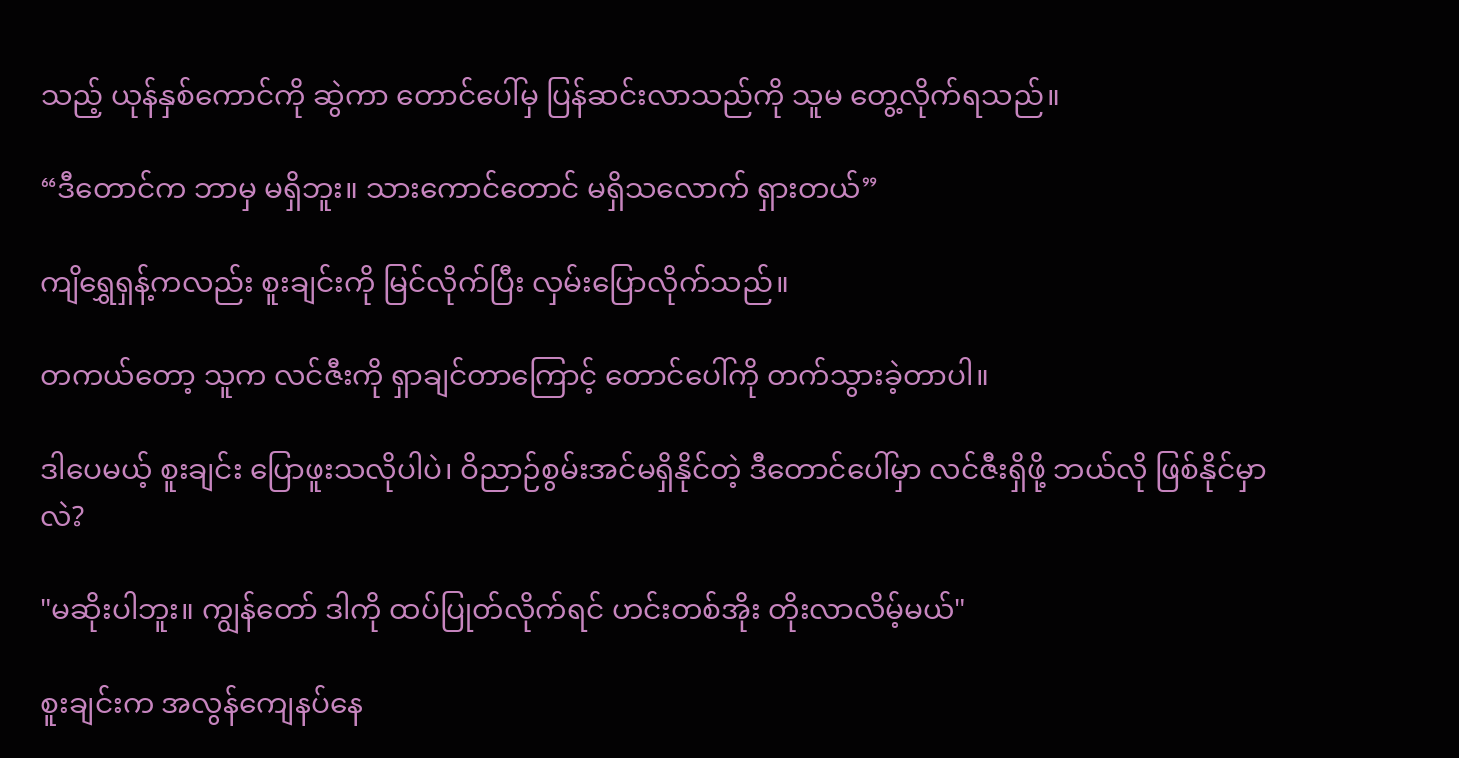သည့် ယုန်နှစ်ကောင်ကို ဆွဲကာ တောင်ပေါ်မှ ပြန်ဆင်းလာသည်ကို သူမ တွေ့လိုက်ရသည်။

“ဒီတောင်က ဘာမှ မရှိဘူး။ သားကောင်တောင် မရှိသလောက် ရှားတယ်”

ကျိရွှေရှန့်ကလည်း စူးချင်းကို မြင်လိုက်ပြီး လှမ်းပြောလိုက်သည်။

တကယ်တော့ သူက လင်ဇီးကို ရှာချင်တာကြောင့် တောင်ပေါ်ကို တက်သွားခဲ့တာပါ။

ဒါပေမယ့် စူးချင်း ပြောဖူးသလိုပါပဲ၊ ဝိညာဉ်စွမ်းအင်မရှိနိုင်တဲ့ ဒီတောင်ပေါ်မှာ လင်ဇီးရှိဖို့ ဘယ်လို ဖြစ်နိုင်မှာလဲ?

"မဆိုးပါဘူး။ ကျွန်တော် ဒါကို ထပ်ပြုတ်လိုက်ရင် ဟင်းတစ်အိုး တိုးလာလိမ့်မယ်"

စူးချင်းက အလွန်ကျေနပ်နေ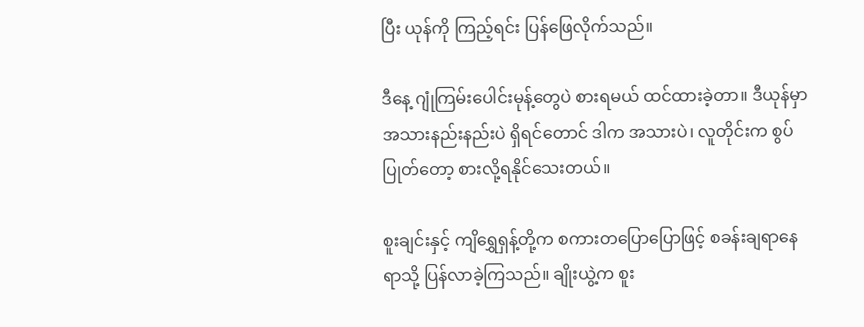ပြီး ယုန်ကို ကြည့်ရင်း ပြန်ဖြေလိုက်သည်။

ဒီနေ့ ဂျုံကြမ်းပေါင်းမုန့်တွေပဲ စားရမယ် ထင်ထားခဲ့တာ။ ဒီယုန်မှာ အသားနည်းနည်းပဲ ရှိရင်တောင် ဒါက အသားပဲ၊ လူတိုင်းက စွပ်ပြုတ်တော့ စားလို့ရနိုင်သေးတယ်။

စူးချင်းနှင့် ကျိရွှေရှန့်တို့က စကားတပြောပြောဖြင့် စခန်းချရာနေရာသို့ ပြန်လာခဲ့ကြသည်။ ချိုးယွဲ့က စူး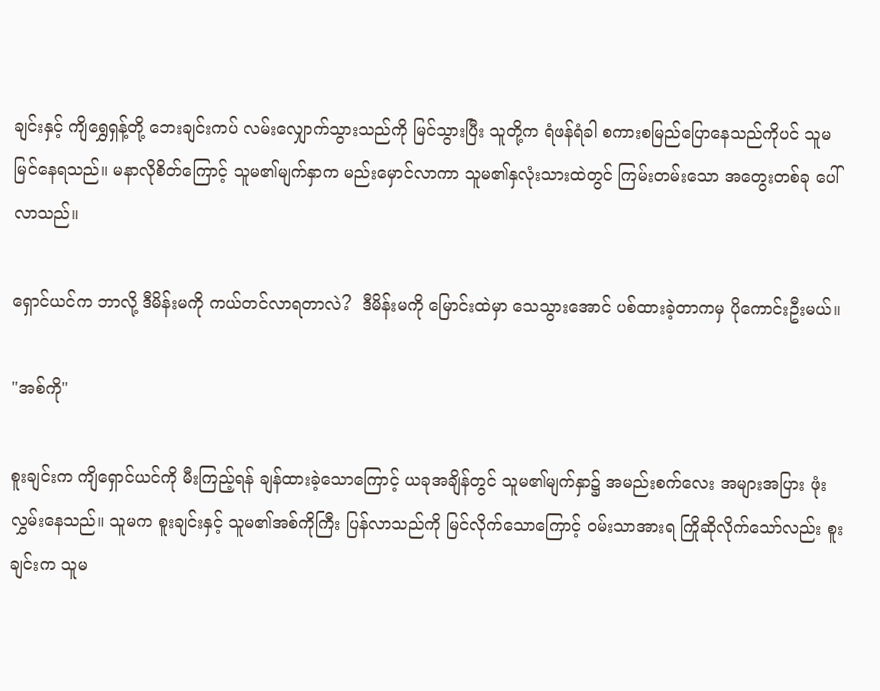ချင်းနှင့် ကျိရွှေရှန့်တို့ ဘေးချင်းကပ် လမ်းလျှောက်သွားသည်ကို မြင်သွားပြီး သူတို့က ရံဖန်ရံခါ စကားစမြည်ပြောနေသည်ကိုပင် သူမ မြင်နေရသည်။ မနာလိုစိတ်ကြောင့် သူမ၏မျက်နှာက မည်းမှောင်လာကာ သူမ၏နှလုံးသားထဲတွင် ကြမ်းတမ်းသော အတွေးတစ်ခု ပေါ်လာသည်။

ရှောင်ယင်က ဘာလို့ ဒီမိန်းမကို ကယ်တင်လာရတာလဲ?  ဒီမိန်းမကို မြောင်းထဲမှာ သေသွားအောင် ပစ်ထားခဲ့တာကမှ ပိုကောင်းဦးမယ်။

"အစ်ကို"

စူးချင်းက ကျိရှောင်ယင်ကို မီးကြည့်ရန် ချန်ထားခဲ့သောကြောင့် ယခုအချိန်တွင် သူမ၏မျက်နှာ၌ အမည်းစက်လေး အများအပြား ဖုံးလွှမ်းနေသည်။ သူမက စူးချင်းနှင့် သူမ၏အစ်ကိုကြီး ပြန်လာသည်ကို မြင်လိုက်သောကြောင့် ဝမ်းသာအားရ ကြိုဆိုလိုက်သော်လည်း စူးချင်းက သူမ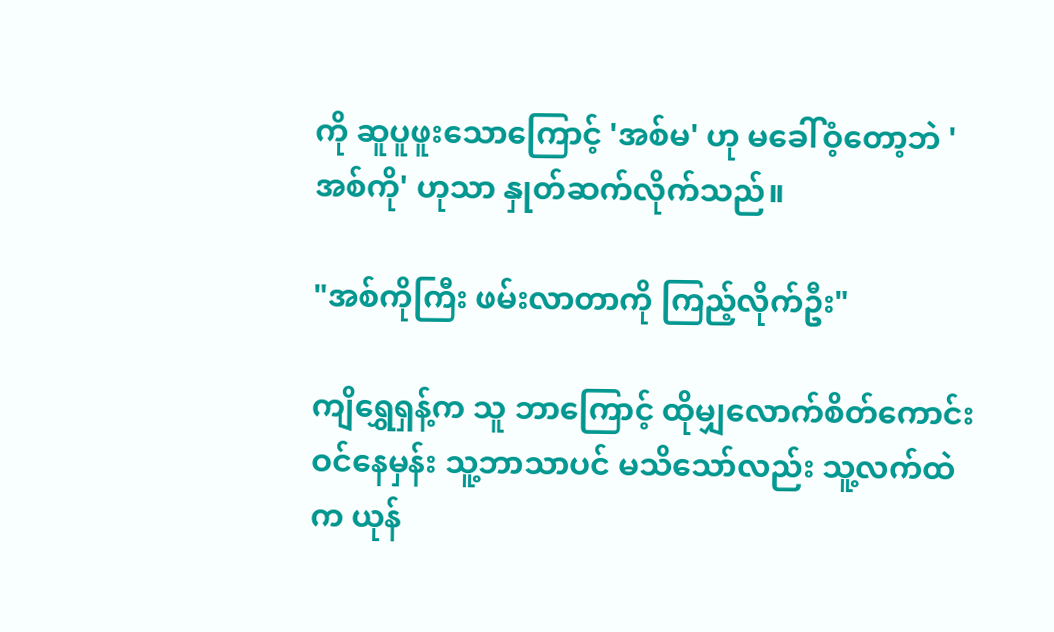ကို ဆူပူဖူးသောကြောင့် 'အစ်မ' ဟု မခေါ်ဝံ့တော့ဘဲ 'အစ်ကို' ဟုသာ နှုတ်ဆက်လိုက်သည်။

"အစ်ကိုကြီး ဖမ်းလာတာကို ကြည့်လိုက်ဦး"

ကျိရွှေရှန့်က သူ ဘာကြောင့် ထိုမျှလောက်စိတ်ကောင်းဝင်နေမှန်း သူ့ဘာသာပင် မသိသော်လည်း သူ့လက်ထဲက ယုန်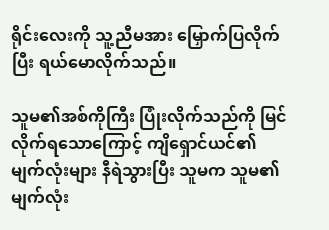ရိုင်းလေးကို သူ့ညီမအား မြှောက်ပြလိုက်ပြီး ရယ်မောလိုက်သည်။

သူမ၏အစ်ကိုကြီး ပြုံးလိုက်သည်ကို မြင်လိုက်ရသောကြောင့် ကျိရှောင်ယင်၏ မျက်လုံးများ နီရဲသွားပြီး သူမက သူမ၏မျက်လုံး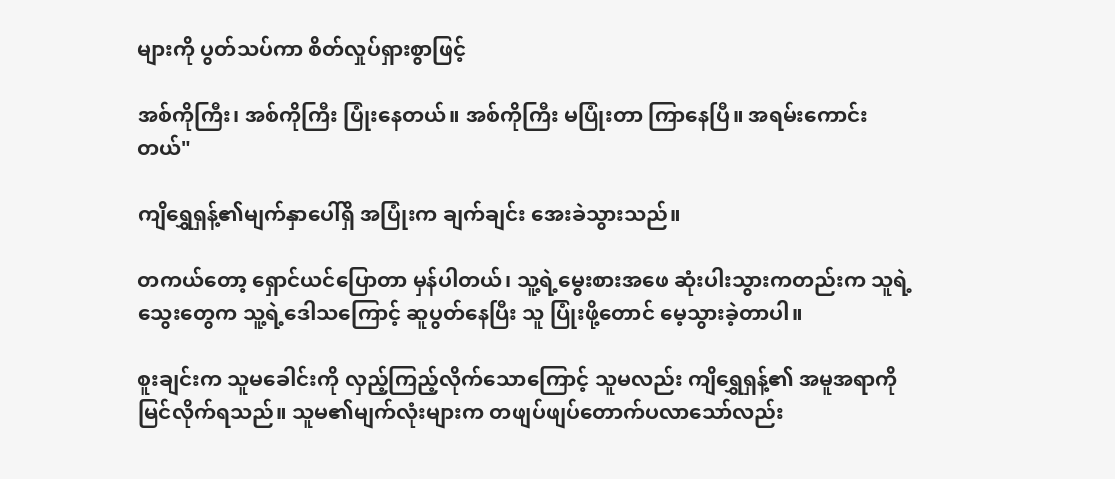များကို ပွတ်သပ်ကာ စိတ်လှုပ်ရှားစွာဖြင့်

အစ်ကိုကြီး၊ အစ်ကိုကြီး ပြုံးနေတယ်။ အစ်ကိုကြီး မပြုံးတာ ကြာနေပြီ။ အရမ်းကောင်းတယ်"

ကျိရွှေရှန့်၏မျက်နှာပေါ်ရှိ အပြုံးက ချက်ချင်း အေးခဲသွားသည်။

တကယ်တော့ ရှောင်ယင်ပြောတာ မှန်ပါတယ်၊ သူ့ရဲ့မွေးစားအဖေ ဆုံးပါးသွားကတည်းက သူရဲ့သွေးတွေက သူ့ရဲ့ဒေါသကြောင့် ဆူပွတ်နေပြီး သူ ပြုံးဖို့တောင် မေ့သွားခဲ့တာပါ။

စူးချင်းက သူမခေါင်းကို လှည့်ကြည့်လိုက်သောကြောင့် သူမလည်း ကျိရွှေရှန့်၏ အမူအရာကို မြင်လိုက်ရသည်။ သူမ၏မျက်လုံးများက တဖျပ်ဖျပ်တောက်ပလာသော်လည်း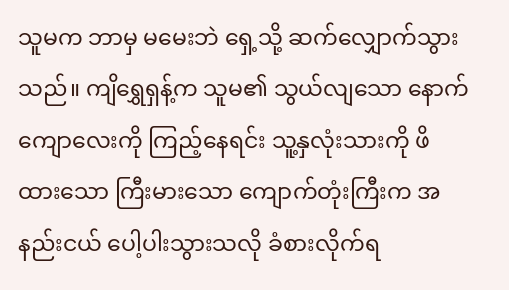သူမက ဘာမှ မမေးဘဲ ရှေ့သို့ ဆက်လျှောက်သွားသည်။ ကျိရွှေရှန့်က သူမ၏ သွယ်လျသော နောက်ကျောလေးကို ကြည့်နေရင်း သူ့နှလုံးသားကို ဖိထားသော ကြီးမားသော ကျောက်တုံးကြီးက အနည်းငယ် ပေါ့ပါးသွားသလို ခံစားလိုက်ရ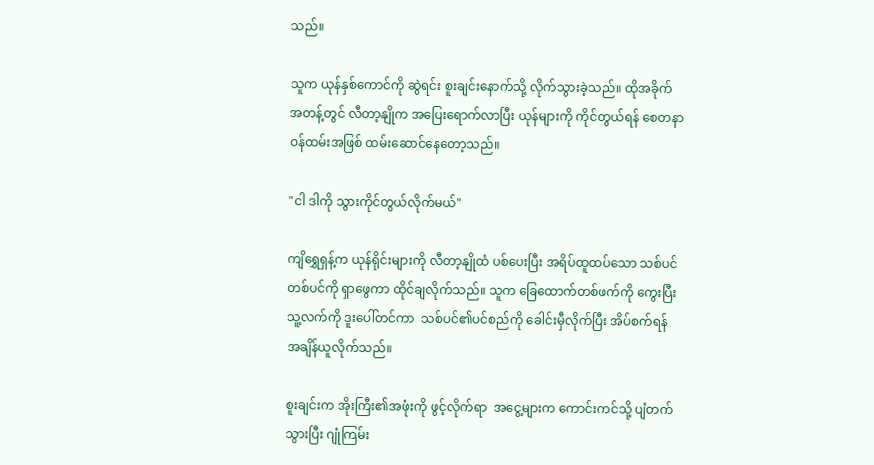သည်။

သူက ယုန်နှစ်ကောင်ကို ဆွဲရင်း စူးချင်းနောက်သို့ လိုက်သွားခဲ့သည်။ ထိုအခိုက်အတန့်တွင် လီတာ့နျိုက အပြေးရောက်လာပြီး ယုန်များကို ကိုင်တွယ်ရန် စေတနာဝန်ထမ်းအဖြစ် ထမ်းဆောင်နေတော့သည်။

"ငါ ဒါကို သွားကိုင်တွယ်လိုက်မယ်"

ကျိရွှေရှန့်က ယုန်ရိုင်းများကို လီတာ့နျိုထံ ပစ်ပေးပြီး အရိပ်ထူထပ်သော သစ်ပင်တစ်ပင်ကို ရှာဖွေကာ ထိုင်ချလိုက်သည်။ သူက ခြေထောက်တစ်ဖက်ကို ကွေးပြီး သူ့လက်ကို ဒူးပေါ်တင်ကာ  သစ်ပင်၏ပင်စည်ကို ခေါင်းမှီလိုက်ပြီး အိပ်စက်ရန် အချိန်ယူလိုက်သည်။

စူးချင်းက အိုးကြီး၏အဖုံးကို ဖွင့်လိုက်ရာ  အငွေ့များက ကောင်းကင်သို့ ပျံတက်သွားပြီး ဂျုံကြမ်း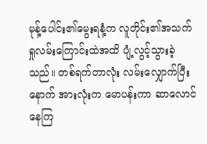မုန့်ပေါင်း၏မွေးရနံ့က လူတိုင်း၏အသက်ရှုလမ်းကြောင်းထဲအထိ ပျံ့လွင့်သွားခဲ့သည်။ တစ်ရက်တာလုံး လမ်းလျှောက်ပြီးနောက် အားလုံးက မောပန်းကာ ဆာလောင်နေကြ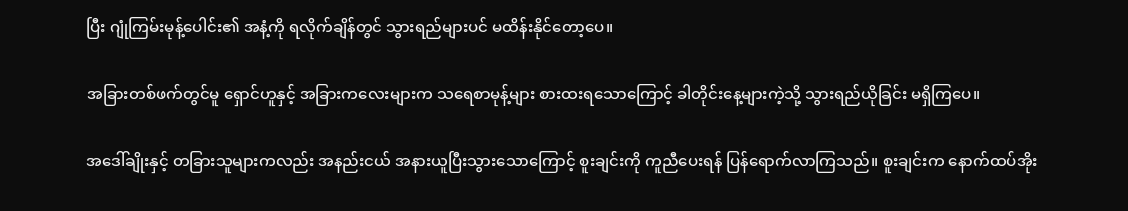ပြီး ဂျုံကြမ်းမုန့်ပေါင်း၏ အနံ့ကို ရလိုက်ချိန်တွင် သွားရည်များပင် မထိန်းနိုင်တော့ပေ။

အခြားတစ်ဖက်တွင်မူ ရှောင်ဟူနှင့် အခြားကလေးများက သရေစာမုန့်များ စားထးရသောကြောင့် ခါတိုင်းနေ့များကဲ့သို့ သွားရည်ယိုခြင်း မရှိကြပေ။

အ‌ဒေါ်ချိုးနှင့် တခြားသူများကလည်း အနည်းငယ် အနားယူပြီးသွားသောကြောင့် စူးချင်းကို ကူညီပေးရန် ပြန်ရောက်လာကြသည်။ စူးချင်းက နောက်ထပ်အိုး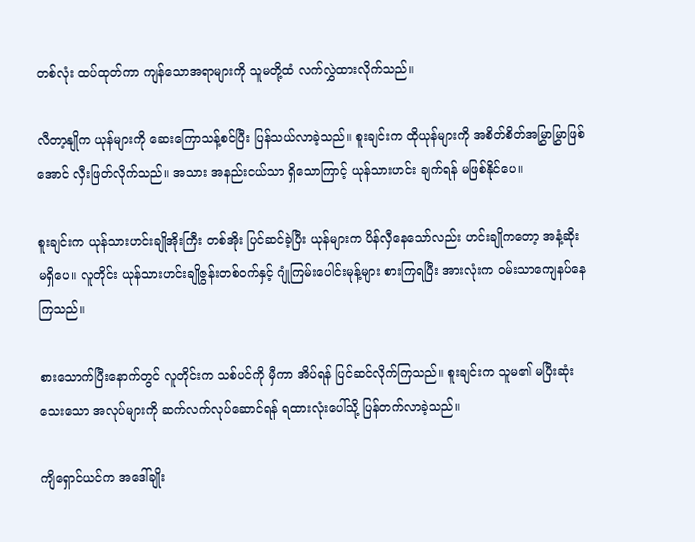တစ်လုံး ထပ်ထုတ်ကာ ကျန်သောအရာများကို သူမတို့ထံ လက်လွှဲထားလိုက်သည်။

လီတာ့နျိုက ယုန်များကို ဆေးကြောသန့်စင်ပြီး ပြန်သယ်လာခဲ့သည်။ စူးချင်းက ထိုယုန်များကို အစိတ်စိတ်အမြွှာမြွှာဖြစ်အောင် လှီးဖြတ်လိုက်သည်။ အသား အနည်းငယ်သာ ရှိသောကြာင့် ယုန်သားဟင်း ချက်ရန် မဖြစ်နိုင်ပေ။

စူးချင်းက ယုန်သားဟင်းချိုအိုးကြီး တစ်အိုး ပြင်ဆင်ခဲ့ပြီး ယုန်များက ပိန်လှီနေသော်လည်း ဟင်းချိုကတော့ အနံ့ဆိုး မရှိပေ။ လူတိုင်း ယုန်သားဟင်းချိုဇွန်းတစ်ဝက်နှင့် ဂျုံကြမ်းပေါင်းမုန့်များ စားကြရပြီး အားလုံးက ဝမ်းသာကျေနပ်နေကြသည်။

စားသောက်ပြီးနောက်တွင် လူတိုင်းက သစ်ပင်ကို မှီကာ အိပ်ရန် ပြင်ဆင်လိုက်ကြသည်။ စူးချင်းက သူမ၏ မပြီးဆုံးသေးသော အလုပ်များကို ဆက်လက်လုပ်ဆောင်ရန် ရထားလုံးပေါ်သို့ ပြန်တက်လာခဲ့သည်။

ကျိရှောင်ယင်က အဒေါ်ချိုး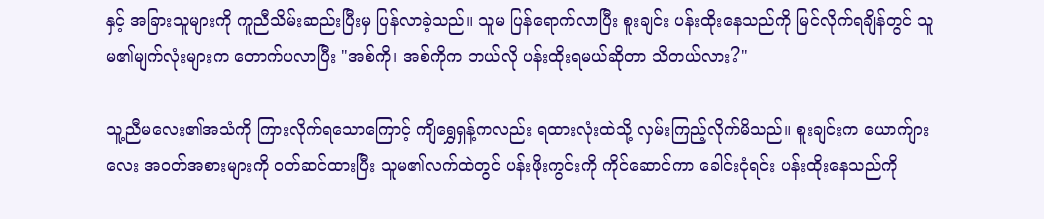နှင့် အခြားသူများကို ကူညီသိမ်းဆည်းပြီးမှ ပြန်လာခဲ့သည်။ သူမ ပြန်ရောက်လာပြီး စူးချင်း ပန်းထိုးနေသည်ကို မြင်လိုက်ရချိန်တွင် သူမ၏မျက်လုံးများက တောက်ပလာပြီး "အစ်ကို၊ အစ်ကိုက ဘယ်လို ပန်းထိုးရမယ်ဆိုတာ သိတယ်လား?"

သူ့ညီမလေး၏အသံကို ကြားလိုက်ရသောကြောင့် ကျိရွှေရှန့်ကလည်း ရထားလုံးထဲသို့ လှမ်းကြည့်လိုက်မိသည်။ စူးချင်းက ယောက်ျားလေး အဝတ်အစားများကို ၀တ်ဆင်ထားပြီး သူမ၏လက်ထဲတွင် ပန်းဖိုးကွင်းကို ကိုင်ဆောင်ကာ ခေါင်းငုံရင်း ပန်းထိုးနေသည်ကို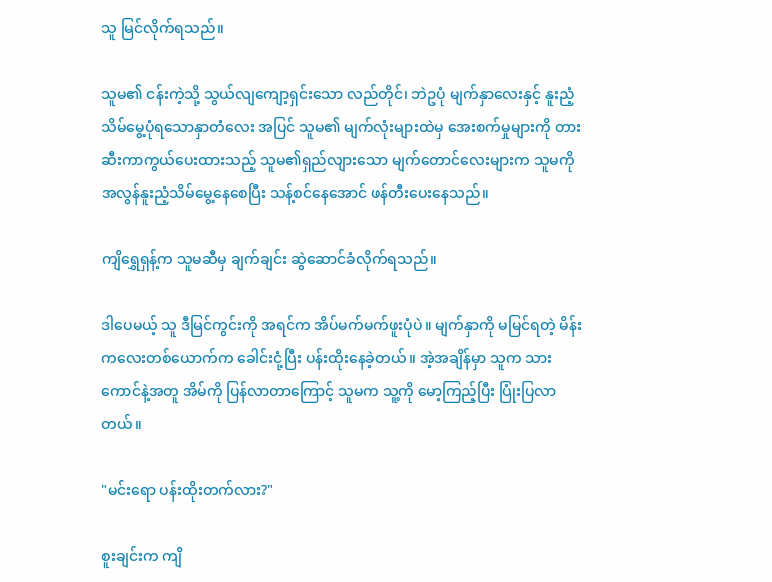သူ မြင်လိုက်ရသည်။

သူမ၏ ငန်းကဲ့သို့ သွယ်လျကျော့ရှင်းသော လည်တိုင်၊ ဘဲဥပုံ မျက်နှာလေးနှင့် နူးညံ့သိမ်မွေ့ပုံရသောနှာတံလေး အပြင် သူမ၏ မျက်လုံးများထဲမှ အေးစက်မှုများကို တားဆီးကာကွယ်ပေးထားသည့် သူမ၏ရှည်လျားသော မျက်တောင်လေးများက သူမကို အလွန်နူးညံ့သိမ်မွေ့နေစေပြီး သန့်စင်နေအောင် ဖန်တီးပေးနေသည်။

ကျိရွှေရှန့်က သူမဆီမှ ချက်ချင်း ဆွဲဆောင်ခံလိုက်ရသည်။

ဒါပေမယ့် သူ ဒီမြင်ကွင်းကို အရင်က အိပ်မက်မက်ဖူးပုံပဲ။ မျက်နှာကို မမြင်ရတဲ့ မိန်းကလေးတစ်ယောက်က ခေါင်းငုံ့ပြီး ပန်းထိုးနေခဲ့တယ်။ အဲ့အချိန်မှာ သူက သားကောင်နဲ့အတူ အိမ်ကို ပြန်လာတာကြောင့် သူမက သူ့ကို မော့ကြည့်ပြီး ပြုံးပြလာတယ်။

"မင်းရော ပန်းထိုးတက်လား?"

စူးချင်းက ကျိ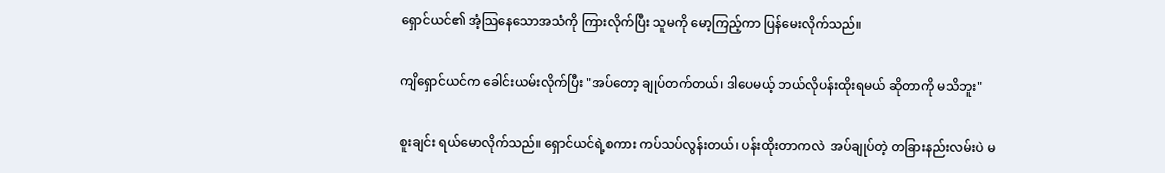ရှောင်ယင်၏ အံ့သြနေသောအသံကို ကြားလိုက်ပြီး သူမကို မော့ကြည့်ကာ ပြန်မေးလိုက်သည်။

ကျိရှောင်ယင်က ခေါင်းယမ်းလိုက်ပြီး "အပ်တော့ ချုပ်တက်တယ်၊ ဒါပေမယ့် ဘယ်လိုပန်းထိုးရမယ် ဆိုတာကို မသိဘူး"

စူးချင်း ရယ်မောလိုက်သည်။ ရှောင်ယင်ရဲ့စကား ကပ်သပ်လွန်းတယ်၊ ပန်းထိုးတာကလဲ  အပ်ချုပ်တဲ့ တခြားနည်းလမ်းပဲ မ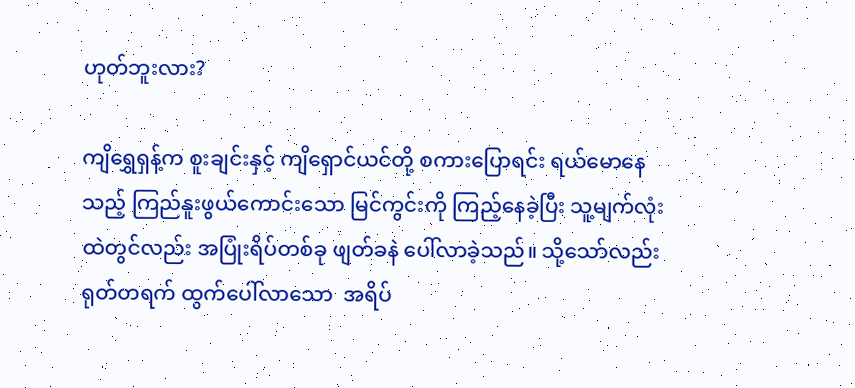ဟုတ်ဘူးလား?

ကျိရွှေရှန့်က စူးချင်းနှင့် ကျိရှောင်ယင်တို့ စကားပြောရင်း ရယ်မောနေသည့် ကြည်နူးဖွယ်ကောင်းသော မြင်ကွင်းကို ကြည့်နေခဲ့ပြီး သူ့မျက်လုံးထဲတွင်လည်း အပြုံးရိပ်တစ်ခု ဖျတ်ခနဲ ပေါ်လာခဲ့သည်။ သို့သော်လည်း ရုတ်တရက် ထွက်ပေါ်လာသော  အရိပ်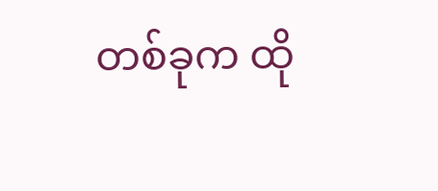တစ်ခုက ထို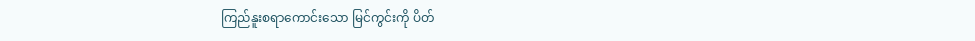ကြည်နူးစရာကောင်းသော မြင်ကွင်းကို ပိတ်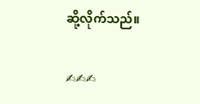ဆို့လိုက်သည်။

✍✍✍